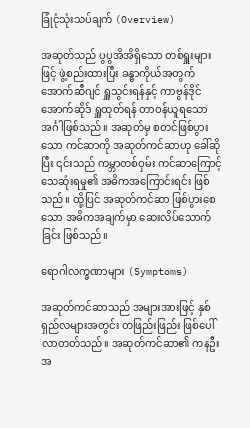ခြုံငုံသုံးသပ်ချက် (Overview)

အဆုတ်သည် ပွပွအိအိရှိသော တစ်ရှူးများဖြင့် ဖွဲ့စည်းထားပြီး ခန္ဓာကိုယ်အတွက် အောက်ဆီဂျင် ရှူသွင်းရန်နှင့် ကာဗွန်ဒိုင်အောက်ဆိုဒ် ရှူထုတ်ရန် တာဝန်ယူရသော အင်္ဂါဖြစ်သည်။ အဆုတ်မှ စတင်ဖြစ်ပွားသော ကင်ဆာကို အဆုတ်ကင်ဆာဟု ခေါ်ဆိုပြီး ၎င်းသည် ကမ္ဘာတစ်ဝှမ်း ကင်ဆာကြောင့် သေဆုံးရမှု၏ အဓိကအကြောင်းရင်း ဖြစ်သည်။ ထို့ပြင် အဆုတ်ကင်ဆာ ဖြစ်ပွားစေသော အဓိကအချက်မှာ ဆေးလိပ်သောက်ခြင်း ဖြစ်သည်။

ရောဂါလက္ခဏာများ (Symptoms)

အဆုတ်ကင်ဆာသည် အများအားဖြင့် နှစ်ရှည်လများအတွင်း တဖြည်းဖြည်း ဖြစ်ပေါ်လာတတ်သည်။ အဆုတ်ကင်ဆာ၏ ကနဦးအ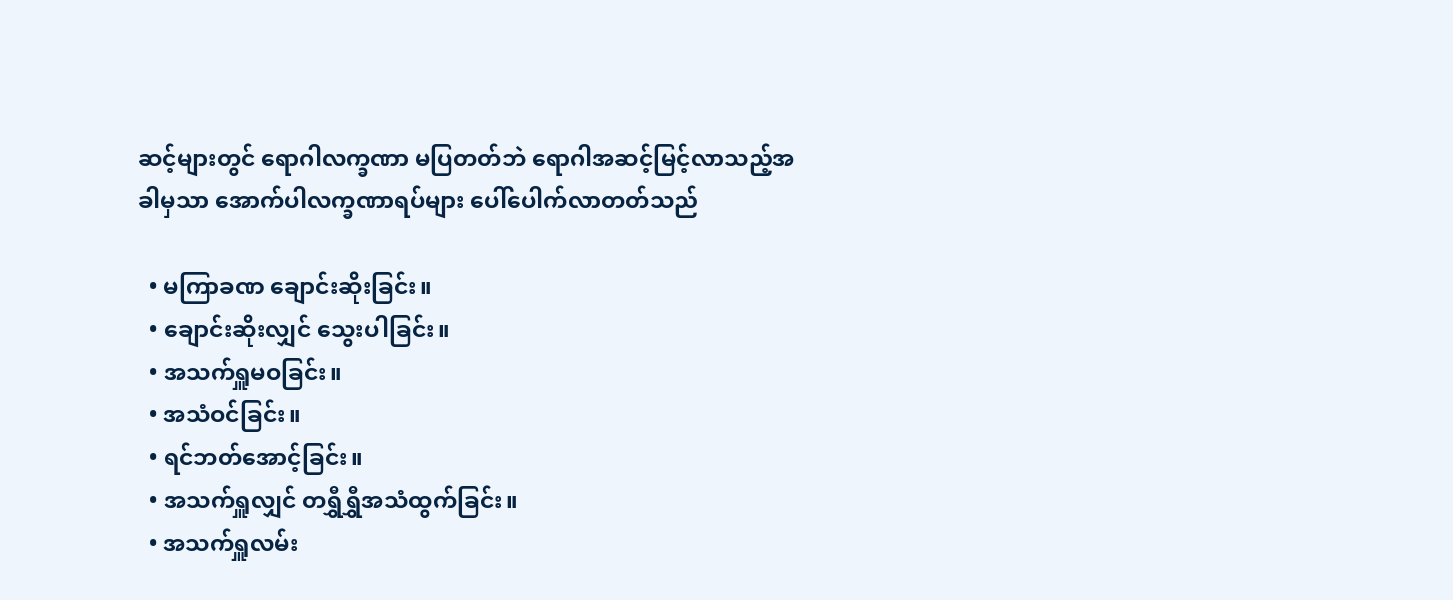ဆင့်များတွင် ရောဂါလက္ခဏာ မပြတတ်ဘဲ ရောဂါအဆင့်မြင့်လာသည့်အခါမှသာ အောက်ပါလက္ခဏာရပ်များ ပေါ်ပေါက်လာတတ်သည်

  • မကြာခဏ ချောင်းဆိုးခြင်း။
  • ချောင်းဆိုးလျှင် သွေးပါခြင်း။
  • အသက်ရှူမဝခြင်း။
  • အသံဝင်ခြင်း။
  • ရင်ဘတ်အောင့်ခြင်း။
  • အသက်ရှူလျှင် တရွှီရွှီအသံထွက်ခြင်း။
  • အသက်ရှူလမ်း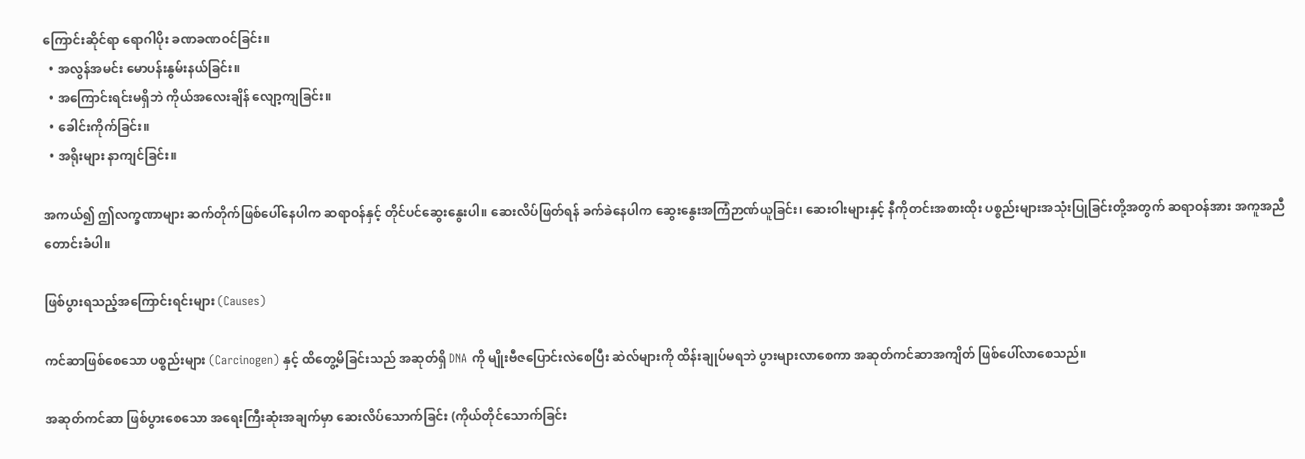ကြောင်းဆိုင်ရာ ရောဂါပိုး ခဏခဏဝင်ခြင်း။
  • အလွန်အမင်း မောပန်းနွမ်းနယ်ခြင်း။
  • အကြောင်းရင်းမရှိဘဲ ကိုယ်အလေးချိန် လျော့ကျခြင်း။
  • ခေါင်းကိုက်ခြင်း။
  • အရိုးများ နာကျင်ခြင်း။

အကယ်၍ ဤလက္ခဏာများ ဆက်တိုက်ဖြစ်ပေါ်နေပါက ဆရာဝန်နှင့် တိုင်ပင်ဆွေးနွေးပါ။ ဆေးလိပ်ဖြတ်ရန် ခက်ခဲနေပါက ဆွေးနွေးအကြံဉာဏ်ယူခြင်း၊ ဆေးဝါးများနှင့် နီကိုတင်းအစားထိုး ပစ္စည်းများအသုံးပြုခြင်းတို့အတွက် ဆရာဝန်အား အကူအညီတောင်းခံပါ။

ဖြစ်ပွားရသည့်အကြောင်းရင်းများ (Causes)

ကင်ဆာဖြစ်စေသော ပစ္စည်းများ (Carcinogen) နှင့် ထိတွေ့မိခြင်းသည် အဆုတ်ရှိ DNA ကို မျိုးဗီဇပြောင်းလဲစေပြီး ဆဲလ်များကို ထိန်းချုပ်မရဘဲ ပွားများလာစေကာ အဆုတ်ကင်ဆာအကျိတ် ဖြစ်ပေါ်လာစေသည်။

အဆုတ်ကင်ဆာ ဖြစ်ပွားစေသော အရေးကြီးဆုံးအချက်မှာ ဆေးလိပ်သောက်ခြင်း (ကိုယ်တိုင်သောက်ခြင်း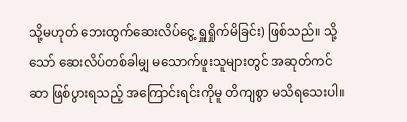သို့မဟုတ် ဘေးထွက်ဆေးလိပ်ငွေ့ ရှူရှိုက်မိခြင်း) ဖြစ်သည်။ သို့သော် ဆေးလိပ်တစ်ခါမျှ မသောက်ဖူးသူများတွင် အဆုတ်ကင်ဆာ ဖြစ်ပွားရသည့် အကြောင်းရင်းကိုမူ တိကျစွာ မသိရသေးပါ။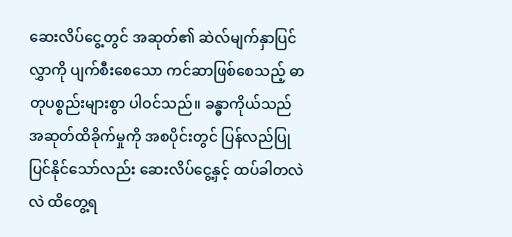ဆေးလိပ်ငွေ့တွင် အဆုတ်၏ ဆဲလ်မျက်နှာပြင်လွှာကို ပျက်စီးစေသော ကင်ဆာဖြစ်စေသည့် ဓာတုပစ္စည်းများစွာ ပါဝင်သည်။ ခန္ဓာကိုယ်သည် အဆုတ်ထိခိုက်မှုကို အစပိုင်းတွင် ပြန်လည်ပြုပြင်နိုင်သော်လည်း ဆေးလိပ်ငွေ့နှင့် ထပ်ခါတလဲလဲ ထိတွေ့ရ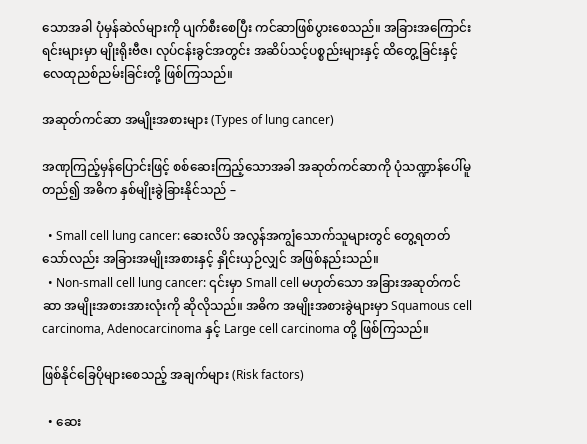သောအခါ ပုံမှန်ဆဲလ်များကို ပျက်စီးစေပြီး ကင်ဆာဖြစ်ပွားစေသည်။ အခြားအကြောင်းရင်းများမှာ မျိုးရိုးဗီဇ၊ လုပ်ငန်းခွင်အတွင်း အဆိပ်သင့်ပစ္စည်းများနှင့် ထိတွေ့ခြင်းနှင့် လေထုညစ်ညမ်းခြင်းတို့ ဖြစ်ကြသည်။

အဆုတ်ကင်ဆာ အမျိုးအစားများ (Types of lung cancer)

အဏုကြည့်မှန်ပြောင်းဖြင့် စစ်ဆေးကြည့်သောအခါ အဆုတ်ကင်ဆာကို ပုံသဏ္ဍာန်ပေါ်မူတည်၍ အဓိက နှစ်မျိုးခွဲခြားနိုင်သည် –

  • Small cell lung cancer: ဆေးလိပ် အလွန်အကျွံသောက်သူများတွင် တွေ့ရတတ်သော်လည်း အခြားအမျိုးအစားနှင့် နှိုင်းယှဉ်လျှင် အဖြစ်နည်းသည်။
  • Non-small cell lung cancer: ၎င်းမှာ Small cell မဟုတ်သော အခြားအဆုတ်ကင်ဆာ အမျိုးအစားအားလုံးကို ဆိုလိုသည်။ အဓိက အမျိုးအစားခွဲများမှာ Squamous cell carcinoma, Adenocarcinoma နှင့် Large cell carcinoma တို့ ဖြစ်ကြသည်။

ဖြစ်နိုင်ခြေပိုများစေသည့် အချက်များ (Risk factors)

  • ဆေး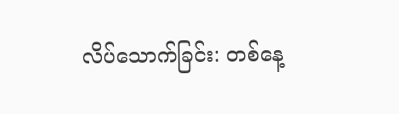လိပ်သောက်ခြင်း: တစ်နေ့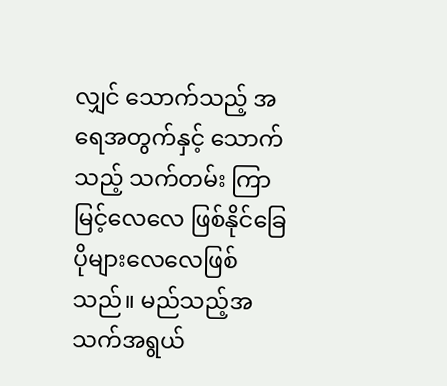လျှင် သောက်သည့် အရေအတွက်နှင့် သောက်သည့် သက်တမ်း ကြာမြင့်လေလေ ဖြစ်နိုင်ခြေ ပိုများလေလေဖြစ်သည်။ မည်သည့်အသက်အရွယ်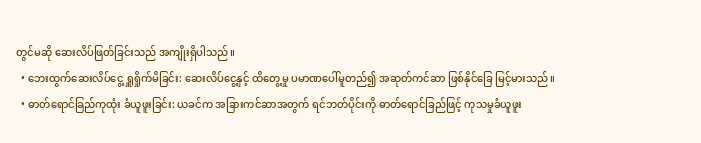တွင်မဆို ဆေးလိပ်ဖြတ်ခြင်းသည် အကျိုးရှိပါသည်။
  • ဘေးထွက်ဆေးလိပ်ငွေ့ ရှူရှိုက်မိခြင်း: ဆေးလိပ်ငွေ့နှင့် ထိတွေ့မှု ပမာဏပေါ်မူတည်၍ အဆုတ်ကင်ဆာ ဖြစ်နိုင်ခြေ မြင့်မားသည်။
  • ဓာတ်ရောင်ခြည်ကုထုံး ခံယူဖူးခြင်း: ယခင်က အခြားကင်ဆာအတွက် ရင်ဘတ်ပိုင်းကို ဓာတ်ရောင်ခြည်ဖြင့် ကုသမှုခံယူဖူး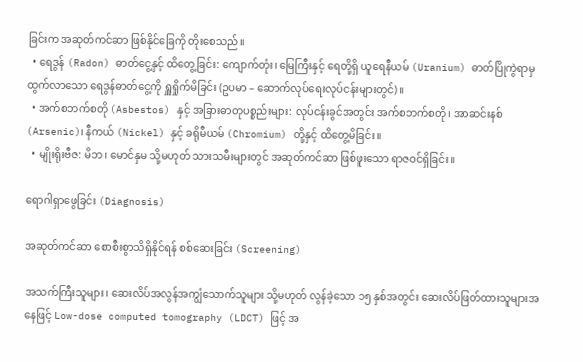ခြင်းက အဆုတ်ကင်ဆာ ဖြစ်နိုင်ခြေကို တိုးစေသည်။
  • ရေဒွန် (Radon) ဓာတ်ငွေ့နှင့် ထိတွေ့ခြင်း: ကျောက်တုံး၊ မြေကြီးနှင့် ရေတို့ရှိ ယူရေနီယမ် (Uranium) ဓာတ်ပြိုကွဲရာမှ ထွက်လာသော ရေဒွန်ဓာတ်ငွေ့ကို ရှူရှိုက်မိခြင်း (ဥပမာ – ဆောက်လုပ်ရေးလုပ်ငန်းများတွင်)။
  • အက်စဘက်စတို (Asbestos) နှင့် အခြားဓာတုပစ္စည်းများ: လုပ်ငန်းခွင်အတွင်း အက်စဘက်စတို၊ အာဆင်းနစ် (Arsenic)၊ နီကယ် (Nickel) နှင့် ခရိုမီယမ် (Chromium) တို့နှင့် ထိတွေ့မိခြင်း။
  • မျိုးရိုးဗီဇ: မိဘ၊ မောင်နှမ သို့မဟုတ် သားသမီးများတွင် အဆုတ်ကင်ဆာ ဖြစ်ဖူးသော ရာဇဝင်ရှိခြင်း။

ရောဂါရှာဖွေခြင်း (Diagnosis)

အဆုတ်ကင်ဆာ စောစီးစွာသိရှိနိုင်ရန် စစ်ဆေးခြင်း (Screening)

အသက်ကြီးသူများ၊ ဆေးလိပ်အလွန်အကျွံသောက်သူများ သို့မဟုတ် လွန်ခဲ့သော ၁၅ နှစ်အတွင်း ဆေးလိပ်ဖြတ်ထားသူများအနေဖြင့် Low-dose computed tomography (LDCT) ဖြင့် အ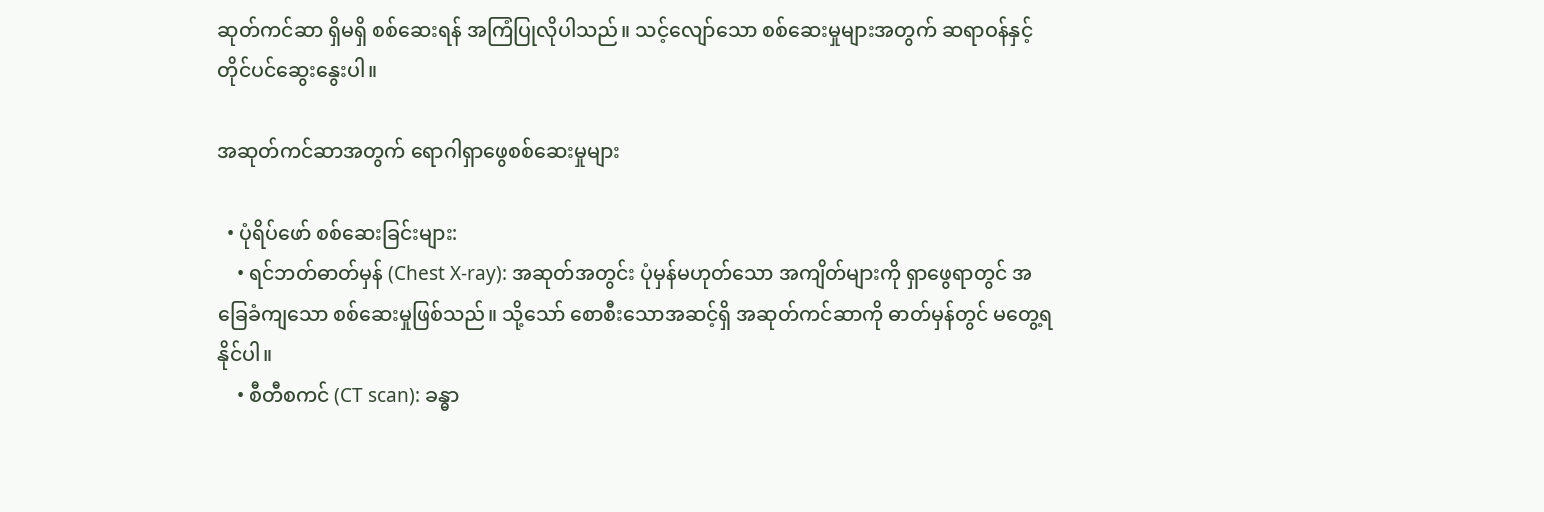ဆုတ်ကင်ဆာ ရှိမရှိ စစ်ဆေးရန် အကြံပြုလိုပါသည်။ သင့်လျော်သော စစ်ဆေးမှုများအတွက် ဆရာဝန်နှင့် တိုင်ပင်ဆွေးနွေးပါ။

အဆုတ်ကင်ဆာအတွက် ရောဂါရှာဖွေစစ်ဆေးမှုများ

  • ပုံရိပ်ဖော် စစ်ဆေးခြင်းများ:
    • ရင်ဘတ်ဓာတ်မှန် (Chest X-ray): အဆုတ်အတွင်း ပုံမှန်မဟုတ်သော အကျိတ်များကို ရှာဖွေရာတွင် အခြေခံကျသော စစ်ဆေးမှုဖြစ်သည်။ သို့သော် စောစီးသောအဆင့်ရှိ အဆုတ်ကင်ဆာကို ဓာတ်မှန်တွင် မတွေ့ရနိုင်ပါ။
    • စီတီစကင် (CT scan): ခန္ဓာ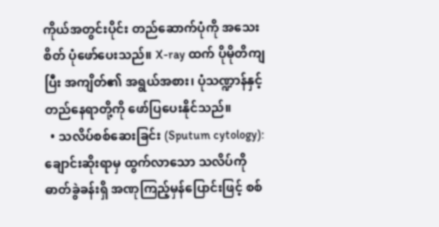ကိုယ်အတွင်းပိုင်း တည်ဆောက်ပုံကို အသေးစိတ် ပုံဖော်ပေးသည်။ X-ray ထက် ပိုမိုတိကျပြီး အကျိတ်၏ အရွယ်အစား၊ ပုံသဏ္ဍာန်နှင့် တည်နေရာတို့ကို ဖော်ပြပေးနိုင်သည်။
  • သလိပ်စစ်ဆေးခြင်း (Sputum cytology): ချောင်းဆိုးရာမှ ထွက်လာသော သလိပ်ကို ဓာတ်ခွဲခန်းရှိ အဏုကြည့်မှန်ပြောင်းဖြင့် စစ်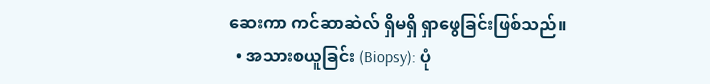ဆေးကာ ကင်ဆာဆဲလ် ရှိမရှိ ရှာဖွေခြင်းဖြစ်သည်။
  • အသားစယူခြင်း (Biopsy): ပုံ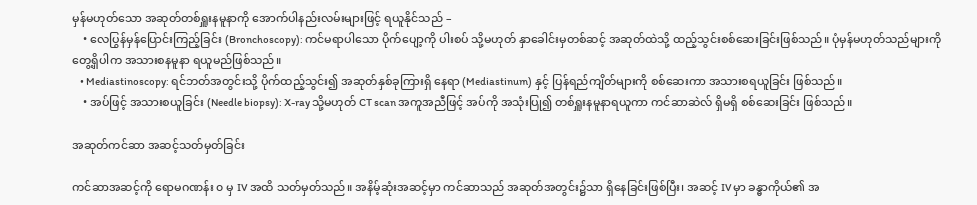မှန်မဟုတ်သော အဆုတ်တစ်ရှူးနမူနာကို အောက်ပါနည်းလမ်းများဖြင့် ရယူနိုင်သည် –
    • လေပြွန်မှန်ပြောင်းကြည့်ခြင်း (Bronchoscopy): ကင်မရာပါသော ပိုက်ပျော့ကို ပါးစပ် သို့မဟုတ် နှာခေါင်းမှတစ်ဆင့် အဆုတ်ထဲသို့ ထည့်သွင်းစစ်ဆေးခြင်းဖြစ်သည်။ ပုံမှန်မဟုတ်သည်များကို တွေ့ရှိပါက အသားစနမူနာ ရယူမည်ဖြစ်သည်။
    • Mediastinoscopy: ရင်ဘတ်အတွင်းသို့ ပိုက်ထည့်သွင်း၍ အဆုတ်နှစ်ခုကြားရှိ နေရာ (Mediastinum) နှင့် ပြန်ရည်ကျိတ်များကို စစ်ဆေးကာ အသားစရယူခြင်း ဖြစ်သည်။
    • အပ်ဖြင့် အသားစယူခြင်း (Needle biopsy): X-ray သို့မဟုတ် CT scan အကူအညီဖြင့် အပ်ကို အသုံးပြု၍ တစ်ရှူးနမူနာရယူကာ ကင်ဆာဆဲလ် ရှိမရှိ စစ်ဆေးခြင်း ဖြစ်သည်။

အဆုတ်ကင်ဆာ အဆင့်သတ်မှတ်ခြင်း

ကင်ဆာအဆင့်ကို ရောမဂဏန်း ၀ မှ IV အထိ သတ်မှတ်သည်။ အနိမ့်ဆုံးအဆင့်မှာ ကင်ဆာသည် အဆုတ်အတွင်း၌သာ ရှိနေခြင်းဖြစ်ပြီး၊ အဆင့် IV မှာ ခန္ဓာကိုယ်၏ အ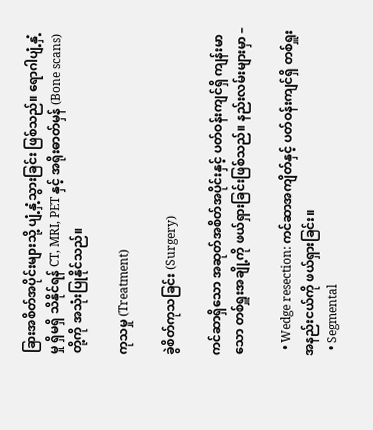ခြားအစိတ်အပိုင်းများသို့ ပျံ့နှံ့သွားခြင်း ဖြစ်သည်။ ရောဂါပျံ့နှံ့မှု ရှိမရှိ သိနိုင်ရန် CT, MRI, PET နှင့် အရိုးဓာတ်မှန် (Bone scans) တို့ကို အသုံးပြုနိုင်သည်။

ကုသမှု (Treatment)

ခွဲစိတ်ကုသခြင်း (Surgery)

ကင်ဆာရှိသော အဆုတ်အစိတ်အပိုင်းနှင့် ပတ်ဝန်းကျင်ရှိ ကျန်းမာသော တစ်ရှူးအချို့ကို ဖယ်ရှားခြင်းဖြစ်သည်။ နည်းလမ်းများမှာ –

  • Wedge resection: ကင်ဆာအကျိတ်နှင့် ပတ်ဝန်းကျင်ရှိ တစ်ရှူးအနည်းငယ်ကို ဖယ်ရှားခြင်း။
  • Segmental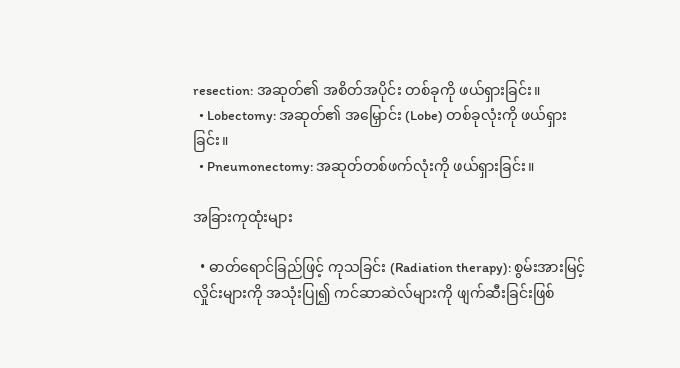resection: အဆုတ်၏ အစိတ်အပိုင်း တစ်ခုကို ဖယ်ရှားခြင်း။
  • Lobectomy: အဆုတ်၏ အမြှောင်း (Lobe) တစ်ခုလုံးကို ဖယ်ရှားခြင်း။
  • Pneumonectomy: အဆုတ်တစ်ဖက်လုံးကို ဖယ်ရှားခြင်း။

အခြားကုထုံးများ

  • ဓာတ်ရောင်ခြည်ဖြင့် ကုသခြင်း (Radiation therapy): စွမ်းအားမြင့် လှိုင်းများကို အသုံးပြု၍ ကင်ဆာဆဲလ်များကို ဖျက်ဆီးခြင်းဖြစ်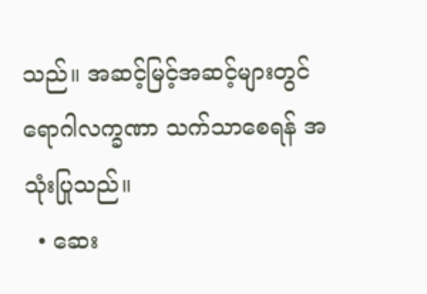သည်။ အဆင့်မြင့်အဆင့်များတွင် ရောဂါလက္ခဏာ သက်သာစေရန် အသုံးပြုသည်။
  • ဆေး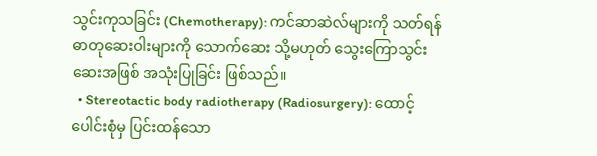သွင်းကုသခြင်း (Chemotherapy): ကင်ဆာဆဲလ်များကို သတ်ရန် ဓာတုဆေးဝါးများကို သောက်ဆေး သို့မဟုတ် သွေးကြောသွင်းဆေးအဖြစ် အသုံးပြုခြင်း ဖြစ်သည်။
  • Stereotactic body radiotherapy (Radiosurgery): ထောင့်ပေါင်းစုံမှ ပြင်းထန်သော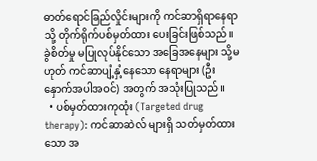ဓာတ်ရောင်ခြည်လှိုင်းများကို ကင်ဆာရှိရာနေရာသို့ တိုက်ရိုက်ပစ်မှတ်ထား ပေးခြင်းဖြစ်သည်။ ခွဲစိတ်မှု မပြုလုပ်နိုင်သော အခြေအနေများ သို့မဟုတ် ကင်ဆာပျံ့နှံ့နေသော နေရာများ (ဦးနှောက်အပါအဝင်) အတွက် အသုံးပြုသည်။
  • ပစ်မှတ်ထားကုထုံး (Targeted drug therapy): ကင်ဆာဆဲလ် များရှိ သတ်မှတ်ထားသော အ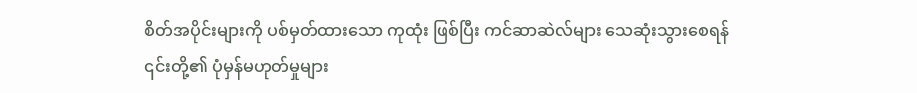စိတ်အပိုင်းများကို ပစ်မှတ်ထားသော ကုထုံး ဖြစ်ပြီး ကင်ဆာဆဲလ်များ သေဆုံးသွားစေရန် ၎င်းတို့၏ ပုံမှန်မဟုတ်မှုများ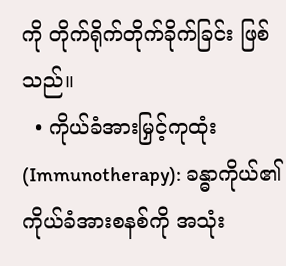ကို တိုက်ရိုက်တိုက်ခိုက်ခြင်း ဖြစ်သည်။
  • ကိုယ်ခံအားမြှင့်ကုထုံး (Immunotherapy): ခန္ဓာကိုယ်၏ ကိုယ်ခံအားစနစ်ကို အသုံး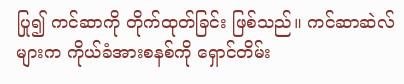ပြု၍ ကင်ဆာကို တိုက်ထုတ်ခြင်း ဖြစ်သည်။ ကင်ဆာဆဲလ်များက ကိုယ်ခံအားစနစ်ကို ရှောင်တိမ်း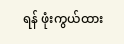ရန် ဖုံးကွယ်ထား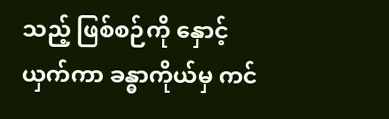သည့် ဖြစ်စဉ်ကို နှောင့်ယှက်ကာ ခန္ဓာကိုယ်မှ ကင်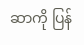ဆာကို ပြန်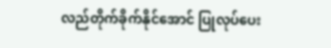လည်တိုက်ခိုက်နိုင်အောင် ပြုလုပ်ပေး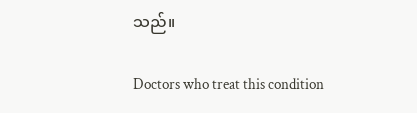သည်။

Doctors who treat this condition